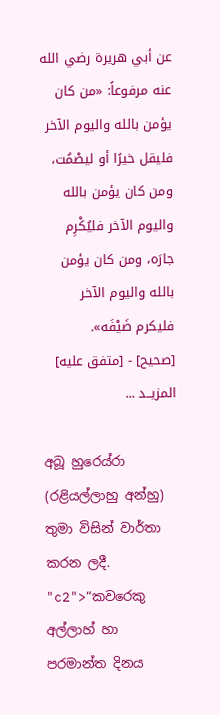عن أبي هريرة رضي الله عنه مرفوعاً: «من كان يؤمن بالله واليوم الآخر فليقل خيرًا أو ليصْمُت، ومن كان يؤمن بالله واليوم الآخر فليُكْرِم جارَه، ومن كان يؤمن بالله واليوم الآخر فليكرم ضَيْفَه».
[صحيح] - [متفق عليه]
المزيــد ...

අබූ හුරෙය්රා (රළියල්ලාහු අන්හු) තුමා විසින් වාර්තා කරන ලදී. "c2">“කවරෙකු අල්ලාහ් හා පරමාන්ත දිනය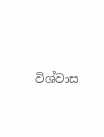විශ්වාස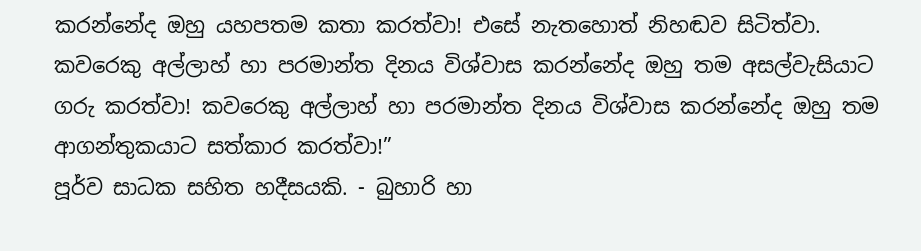කරන්නේද ඔහු යහපතම කතා කරත්වා! එසේ නැතහොත් නිහඬව සිටිත්වා. කවරෙකු අල්ලාහ් හා පරමාන්ත දිනය විශ්වාස කරන්නේද ඔහු තම අසල්වැසියාට ගරු කරත්වා! කවරෙකු අල්ලාහ් හා පරමාන්ත දිනය විශ්වාස කරන්නේද ඔහු තම ආගන්තුකයාට සත්කාර කරත්වා!”
පූර්ව සාධක සහිත හදීසයකි. - බුහාරි හා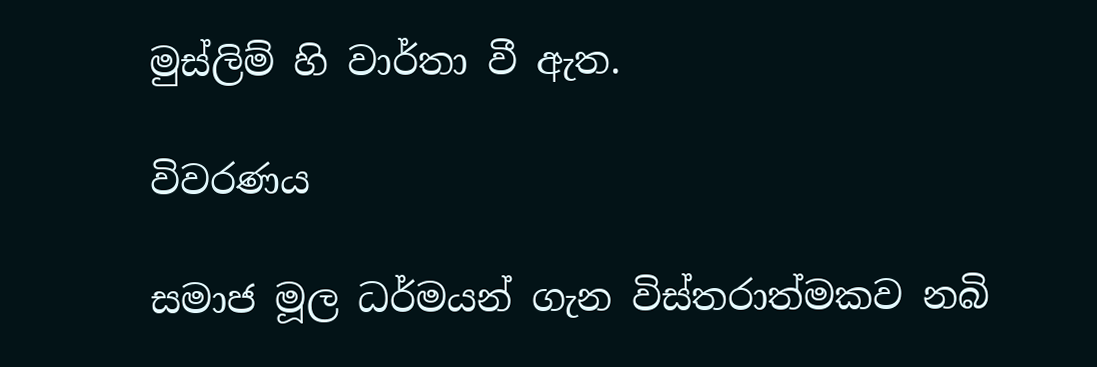මුස්ලිම් හි වාර්තා වී ඇත.

විවරණය

සමාජ මූල ධර්මයන් ගැන විස්තරාත්මකව නබි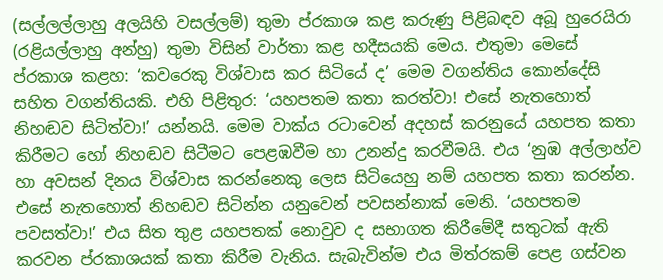(සල්ලල්ලාහු අලයිහි වසල්ලම්) තුමා ප්රකාශ කළ කරුණු පිළිබඳව අබූ හුරෙයිරා (රළියල්ලාහු අන්හු) තුමා විසින් වාර්තා කළ හදීසයකි මෙය. එතුමා මෙසේ ප්රකාශ කළහ: ‘කවරෙකු විශ්වාස කර සිටියේ ද’ මෙම වගන්තිය කොන්දේසි සහිත වගන්තියකි. එහි පිළිතුර: ‘යහපතම කතා කරත්වා! එසේ නැතහොත් නිහඬව සිටිත්වා!’ යන්නයි. මෙම වාක්ය රටාවෙන් අදහස් කරනුයේ යහපත කතා කිරීමට හෝ නිහඬව සිටීමට පෙළඹවීම හා උනන්දු කරවීමයි. එය ‘නුඹ අල්ලාහ්ව හා අවසන් දිනය විශ්වාස කරන්නෙකු ලෙස සිටියෙහු නම් යහපත කතා කරන්න. එසේ නැතහොත් නිහඬව සිටින්න යනුවෙන් පවසන්නාක් මෙනි. ‘යහපතම පවසත්වා!’ එය සිත තුළ යහපතක් නොවුව ද සභාගත කිරීමේදී සතුටක් ඇති කරවන ප්රකාශයක් කතා කිරීම වැනිය. සැබැවින්ම එය මිත්රකම් පෙළ ගස්වන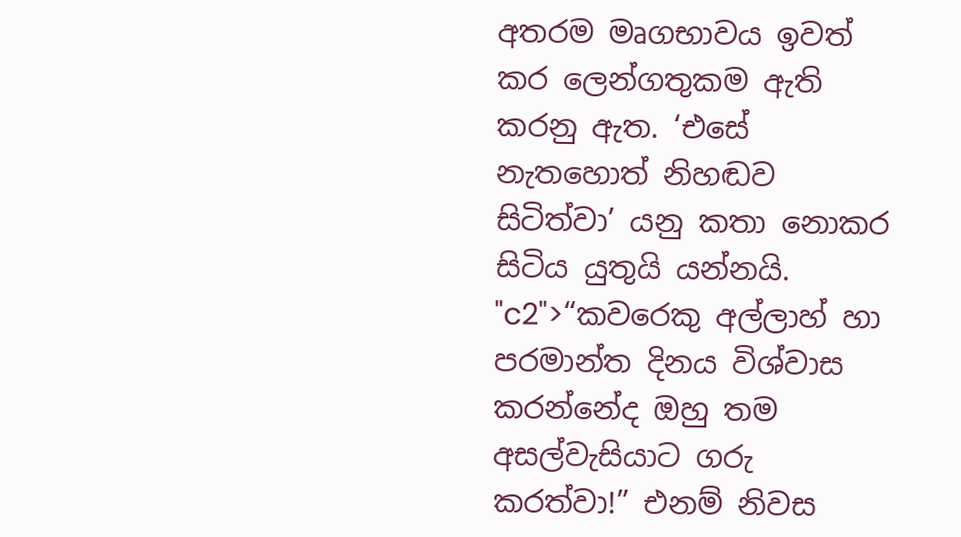අතරම මෘගභාවය ඉවත් කර ලෙන්ගතුකම ඇති කරනු ඇත. ‘එසේ නැතහොත් නිහඬව සිටිත්වා’ යනු කතා නොකර සිටිය යුතුයි යන්නයි. "c2">“කවරෙකු අල්ලාහ් හා පරමාන්ත දිනය විශ්වාස කරන්නේද ඔහු තම අසල්වැසියාට ගරු කරත්වා!” එනම් නිවස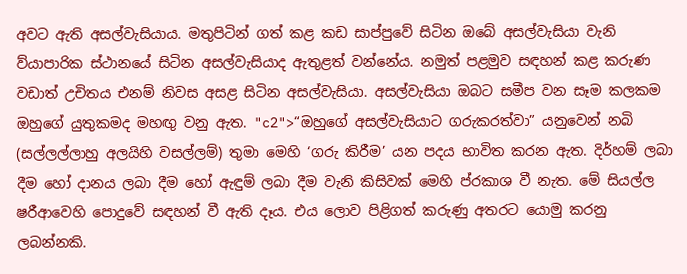අවට ඇති අසල්වැසියාය. මතුපිටින් ගත් කළ කඩ සාප්පුවේ සිටින ඔබේ අසල්වැසියා වැනි ව්යාපාරික ස්ථානයේ සිටින අසල්වැසියාද ඇතුළත් වන්නේය. නමුත් පළමුව සඳහන් කළ කරුණ වඩාත් උචිතය එනම් නිවස අසළ සිටින අසල්වැසියා. අසල්වැසියා ඔබට සමීප වන සෑම කලකම ඔහුගේ යුතුකමද මහඟු වනු ඇත. "c2">“ඔහුගේ අසල්වැසියාට ගරුකරත්වා” යනුවෙන් නබි (සල්ලල්ලාහු අලයිහි වසල්ලම්) තුමා මෙහි ‘ගරු කිරීම’ යන පදය භාවිත කරන ඇත. දිර්හම් ලබා දීම හෝ දානය ලබා දීම හෝ ඇඳුම් ලබා දීම වැනි කිසිවක් මෙහි ප්රකාශ වී නැත. මේ සියල්ල ෂරීආවෙහි පොදුවේ සඳහන් වී ඇති දෑය. එය ලොව පිළිගත් කරුණු අතරට යොමු කරනු ලබන්නකි.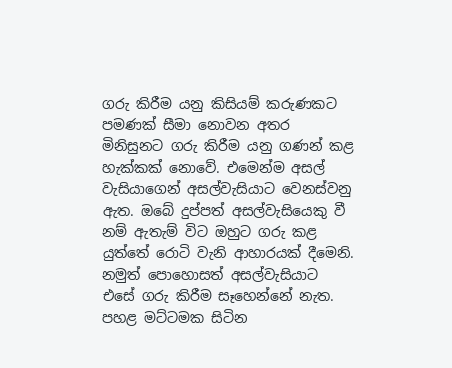ගරු කිරීම යනු කිසියම් කරුණකට පමණක් සීමා නොවන අතර මිනිසුනට ගරු කිරීම යනු ගණන් කළ හැක්කක් නොවේ. එමෙන්ම අසල් වැසියාගෙන් අසල්වැසියාට වෙනස්වනු ඇත. ඔබේ දුප්පත් අසල්වැසියෙකු වී නම් ඇතැම් විට ඔහුට ගරු කළ යුත්තේ රොටි වැනි ආහාරයක් දීමෙනි. නමුත් පොහොසත් අසල්වැසියාට එසේ ගරු කිරීම සෑහෙන්නේ නැත. පහළ මට්ටමක සිටින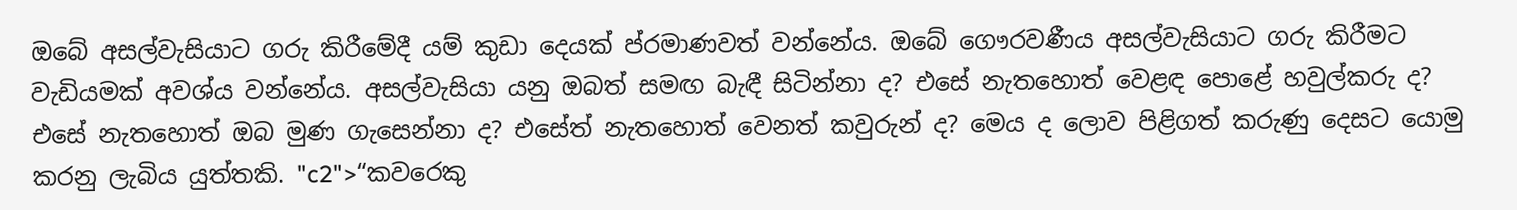ඔබේ අසල්වැසියාට ගරු කිරීමේදී යම් කුඩා දෙයක් ප්රමාණවත් වන්නේය. ඔබේ ගෞරවණීය අසල්වැසියාට ගරු කිරීමට වැඩියමක් අවශ්ය වන්නේය. අසල්වැසියා යනු ඔබත් සමඟ බැඳී සිටින්නා ද? එසේ නැතහොත් වෙළඳ පොළේ හවුල්කරු ද? එසේ නැතහොත් ඔබ මුණ ගැසෙන්නා ද? එසේත් නැතහොත් වෙනත් කවුරුන් ද? මෙය ද ලොව පිළිගත් කරුණු දෙසට යොමු කරනු ලැබිය යුත්තකි. "c2">“කවරෙකු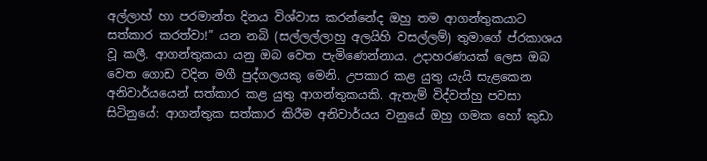අල්ලාහ් හා පරමාන්ත දිනය විශ්වාස කරන්නේද ඔහු තම ආගන්තුකයාට සත්කාර කරත්වා!” යන නබි (සල්ලල්ලාහු අලයිහි වසල්ලම්) තුමාගේ ප්රකාශය වූ කලී. ආගන්තුකයා යනු ඔබ වෙත පැමිණෙන්නාය. උදාහරණයක් ලෙස ඔබ වෙත ගොඩ වදින මගී පුද්ගලයකු මෙනි. උපකාර කළ යුතු යැයි සැළකෙන අනිවාර්යයෙන් සත්කාර කළ යුතු ආගන්තුකයකි. ඇතැම් විද්වත්හු පවසා සිටිනුයේ: ආගන්තුක සත්කාර කිරීම අනිවාර්යය වනුයේ ඔහු ගමක හෝ කුඩා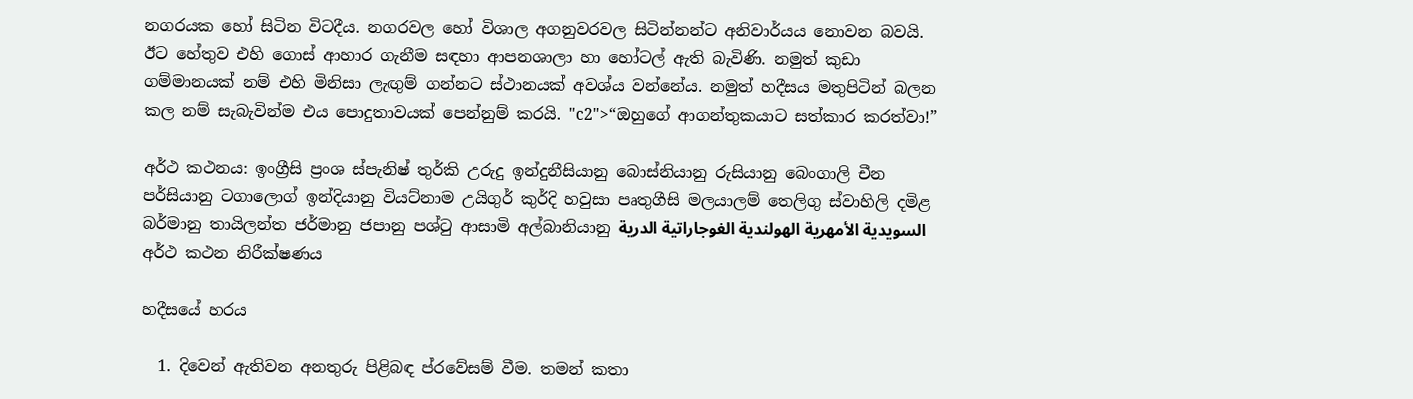නගරයක හෝ සිටින විටදීය. නගරවල හෝ විශාල අගනුවරවල සිටින්නන්ට අනිවාර්යය නොවන බවයි. ඊට හේතුව එහි ගොස් ආහාර ගැනීම සඳහා ආපනශාලා හා හෝටල් ඇති බැවිණි. නමුත් කුඩා ගම්මානයක් නම් එහි මිනිසා ලැඟුම් ගන්නට ස්ථානයක් අවශ්ය වන්නේය. නමුත් හදීසය මතුපිටින් බලන කල නම් සැබැවින්ම එය පොදුතාවයක් පෙන්නුම් කරයි. "c2">“ඔහුගේ ආගන්තුකයාට සත්කාර කරත්වා!”

අර්ථ කථනය: ඉංග්‍රීසි ප්‍රංශ ස්පැනිෂ් තුර්කි උරුදු ඉන්දුනීසියානු බොස්නියානු රුසියානු බෙංගාලි චීන පර්සියානු ටගාලොග් ඉන්දියානු වියට්නාම උයිගුර් කුර්දි හවුසා පෘතුගීසි මලයාලම් තෙලිගු ස්වාහිලි දමිළ බර්මානු තායිලන්ත ජර්මානු ජපානු පශ්ටු ආසාමි අල්බානියානු السويدية الأمهرية الهولندية الغوجاراتية الدرية
අර්ථ කථන නිරීක්ෂණය

හදීසයේ හරය

  1. දිවෙන් ඇතිවන අනතුරු පිළිබඳ ප්රවේසම් වීම. තමන් කතා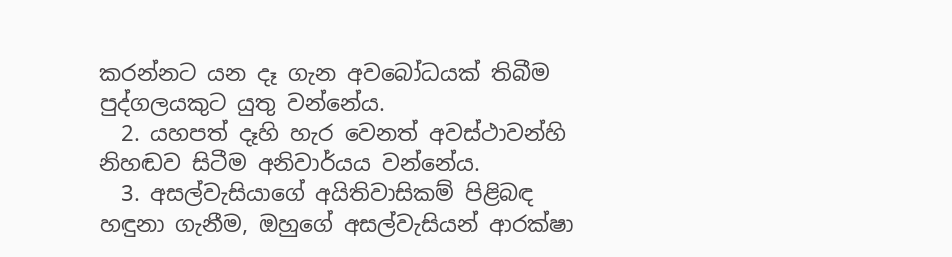කරන්නට යන දෑ ගැන අවබෝධයක් තිබීම පුද්ගලයකුට යුතු වන්නේය.
  2. යහපත් දෑහි හැර වෙනත් අවස්ථාවන්හි නිහඬව සිටීම අනිවාර්යය වන්නේය.
  3. අසල්වැසියාගේ අයිතිවාසිකම් පිළිබඳ හඳුනා ගැනීම, ඔහුගේ අසල්වැසියන් ආරක්ෂා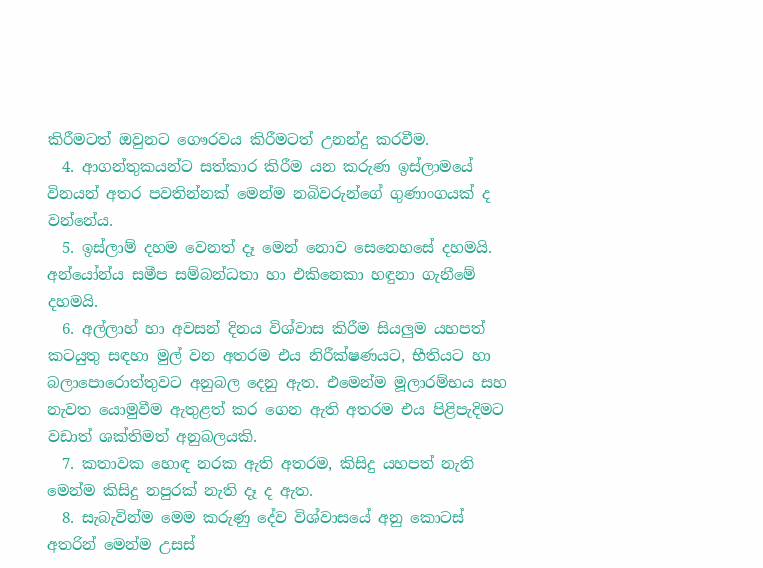කිරීමටත් ඔවුනට ගෞරවය කිරීමටත් උනන්දු කරවීම.
  4. ආගන්තුකයන්ට සත්කාර කිරීම යන කරුණ ඉස්ලාමයේ විනයන් අතර පවතින්නක් මෙන්ම නබිවරුන්ගේ ගුණාංගයක් ද වන්නේය.
  5. ඉස්ලාම් දහම වෙනත් දෑ මෙන් නොව සෙනෙහසේ දහමයි. අන්යෝන්ය සමීප සම්බන්ධතා හා එකිනෙකා හඳුනා ගැනීමේ දහමයි.
  6. අල්ලාහ් හා අවසන් දිනය විශ්වාස කිරීම සියලුම යහපත් කටයුතු සඳහා මුල් වන අතරම එය නිරීක්ෂණයට, භීතියට හා බලාපොරොත්තුවට අනුබල දෙනු ඇත. එමෙන්ම මූලාරම්භය සහ නැවත යොමුවීම ඇතුළත් කර ගෙන ඇති අතරම එය පිළිපැදිමට වඩාත් ශක්තිමත් අනුබලයකි.
  7. කතාවක හොඳ නරක ඇති අතරම, කිසිදු යහපත් නැති මෙන්ම කිසිදු නපුරක් නැති දෑ ද ඇත.
  8. සැබැවින්ම මෙම කරුණු දේව විශ්වාසයේ අනු කොටස් අතරින් මෙන්ම උසස්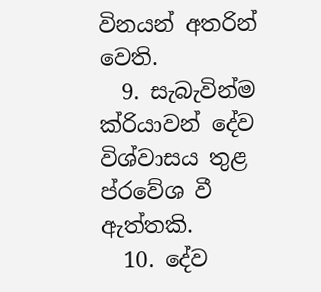විනයන් අතරින් වෙති.
  9. සැබැවින්ම ක්රියාවන් දේව විශ්වාසය තුළ ප්රවේශ වී ඇත්තකි.
  10. දේව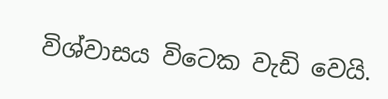විශ්වාසය විටෙක වැඩි වෙයි.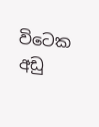විටෙක අඩු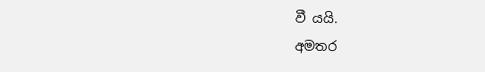වී යයි.
අමතර